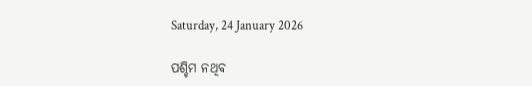Saturday, 24 January 2026

ପଶ୍ଚିମ ନଥିବ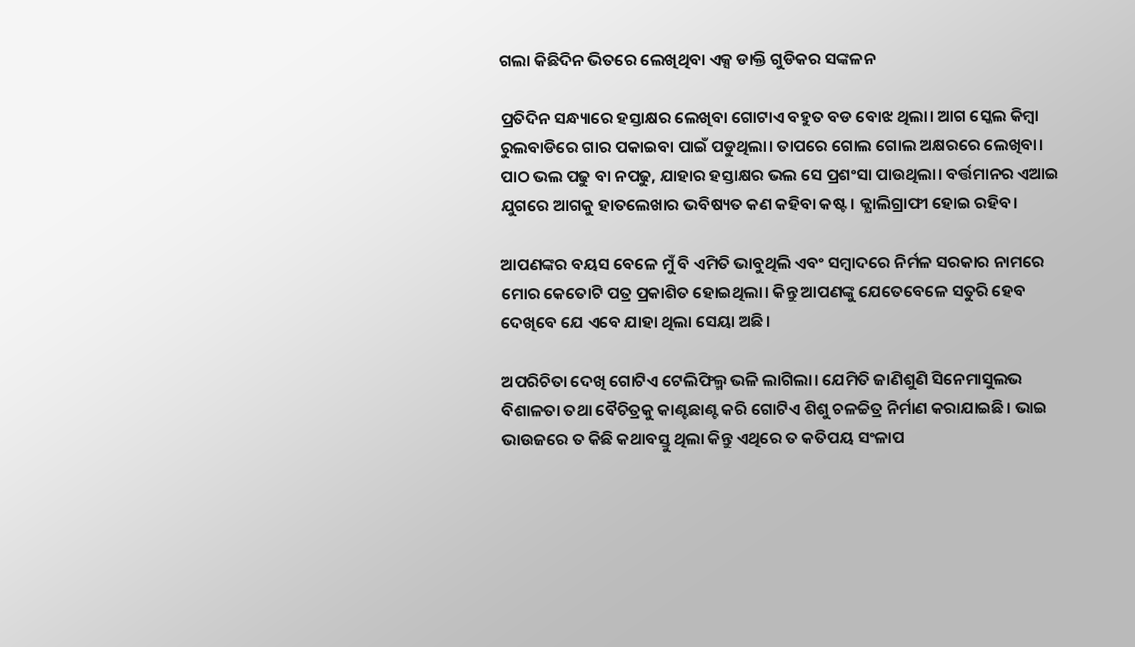ଗଲା କିଛିଦିନ ଭିତରେ ଲେଖିଥିବା ଏକ୍ସ ଡାକ୍ତି ଗୁଡିକର ସଙ୍କଳନ

ପ୍ରତିଦିନ ସନ୍ଧ୍ୟାରେ ହସ୍ତାକ୍ଷର ଲେଖିବା ଗୋଟାଏ ବହୁତ ବଡ ବୋଝ ଥିଲା। ଆଗ ସ୍କେଲ କିମ୍ବା ରୁଲବାଡିରେ ଗାର ପକାଇବା ପାଇଁ ପଡୁଥିଲା। ତାପରେ ଗୋଲ ଗୋଲ ଅକ୍ଷରରେ ଲେଖିବା। ପାଠ ଭଲ ପଢୁ ବା ନପଢୁ, ଯାହାର ହସ୍ତାକ୍ଷର ଭଲ ସେ ପ୍ରଶଂସା ପାଉଥିଲା। ବର୍ତ୍ତମାନର ଏଆଇ ଯୁଗରେ ଆଗକୁ ହାତଲେଖାର ଭବିଷ୍ୟତ କଣ କହିବା କଷ୍ଟ। କ୍ଯାଲିଗ୍ରାଫୀ ହୋଇ ରହିବ।

ଆପଣଙ୍କର ବୟସ ବେଳେ ମୁଁ ବି ଏମିତି ଭାବୁଥିଲି ଏବଂ ସମ୍ବାଦରେ ନିର୍ମଳ ସରକାର ନାମରେ ମୋର କେତୋଟି ପତ୍ର ପ୍ରକାଶିତ ହୋଇଥିଲା। କିନ୍ତୁ ଆପଣଙ୍କୁ ଯେତେବେଳେ ସତୁରି ହେବ ଦେଖିବେ ଯେ ଏବେ ଯାହା ଥିଲା ସେୟା ଅଛି।

ଅପରିଚିତା ଦେଖି ଗୋଟିଏ ଟେଲିଫିଲ୍ମ ଭଳି ଲାଗିଲା। ଯେମିତି ଜାଣିଶୁଣି ସିନେମାସୁଲଭ ବିଶାଳତା ତଥା ବୈଚିତ୍ରକୁ କାଣ୍ଟଛାଣ୍ଟ କରି ଗୋଟିଏ ଶିଶୁ ଚଳଚ୍ଚିତ୍ର ନିର୍ମାଣ କରାଯାଇଛି। ଭାଇ ଭାଉଜରେ ତ କିଛି କଥାବସ୍ତୁ ଥିଲା କିନ୍ତୁ ଏଥିରେ ତ କତିପୟ ସଂଳାପ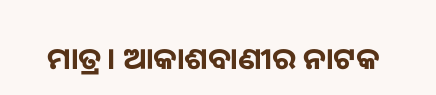ମାତ୍ର। ଆକାଶବାଣୀର ନାଟକ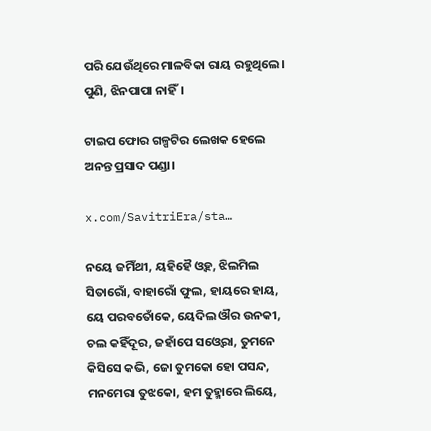ପରି ଯେଉଁଥିରେ ମାଳବିକା ରାୟ ରହୁଥିଲେ। ପୁଣି, ଝିନପାପା ନାହିଁ।

ଟାଇପ ଫୋର ଗଳ୍ପଟିର ଲେଖକ ହେଲେ ଅନନ୍ତ ପ୍ରସାଦ ପଣ୍ଡା।

x.com/SavitriEra/sta…

ନୟେ ଜମିଁଥୀ, ୟହିହୈ ଓ୍ବହ, ଝିଲମିଲ ସିତାରୋଁ, ବାହାରୋଁ ଫୁଲ, ହାୟରେ ହାୟ, ୟେ ପରବତୋଁକେ, ୟେଦିଲ ଔର ଉନକୀ, ଚଲ କହିଁଦୂର, ଜହାଁପେ ସଓ୍ବେରା, ତୁମନେ କିସିସେ କଭି, ଜୋ ତୁମକୋ ହୋ ପସନ୍ଦ, ମନମେରା ତୁଝକୋ, ହମ ତୁହ୍ମାରେ ଲିୟେ,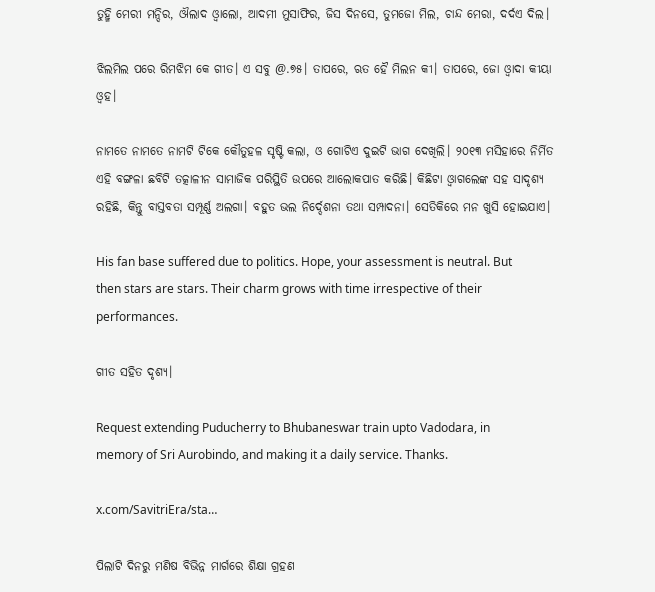ତୁହ୍ମି ମେରୀ ମନ୍ଦିର, ଔଲାଦ ଓ୍ବାଲୋ, ଆଦମୀ ମୁସାଫିର, ଜିସ ଦିନସେ, ତୁମଜୋ ମିଲ, ଚାନ୍ଦ ମେରା, ଦର୍ଦଏ ଦିଲ।

ଝିଲମିଲ ପରେ ରିମଝିମ କେ ଗୀତ। ଏ ସବୁ @.୭୫। ତାପରେ, ଋତ ହୈ ମିଲନ କୀ। ତାପରେ, ଜୋ ଓ୍ବାଦା କୀୟା ଓ୍ବହ।

ନାମତେ ନାମତେ ନାମଟି ଟିକେ କୌତୁହଳ ସୃଷ୍ଟି କଲା, ଓ ଗୋଟିଏ ଦୁଇଟି ଭାଗ ଦେଖିଲି। ୨୦୧୩ ମସିହାରେ ନିର୍ମିତ ଏହି ବଙ୍ଗଳା ଛବିଟି ତତ୍କାଳୀନ ସାମାଜିକ ପରିସ୍ଥିତି ଉପରେ ଆଲୋକପାତ କରିଛି। କିଛିଟା ଓ୍ବାଗଲେଙ୍କ ସହ ସାଦୃଶ୍ଯ ରହିଛି, କିନ୍ତୁ ବାସ୍ତବତା ସମ୍ପୂର୍ଣ୍ଣ ଅଲଗା। ବହୁତ ଭଲ ନିର୍ଦ୍ଦେଶନା ତଥା ସମ୍ପାଦନା। ସେତିକିରେ ମନ ଖୁସି ହୋଇଯାଏ।

His fan base suffered due to politics. Hope, your assessment is neutral. But then stars are stars. Their charm grows with time irrespective of their performances.

ଗୀତ ସହିତ ଦୃଶ୍ୟ।

Request extending Puducherry to Bhubaneswar train upto Vadodara, in memory of Sri Aurobindo, and making it a daily service. Thanks.

x.com/SavitriEra/sta…

ପିଲାଟି ଦିନରୁ ମଣିଷ ବିଭିନ୍ନ ମାର୍ଗରେ ଶିକ୍ଷା ଗ୍ରହଣ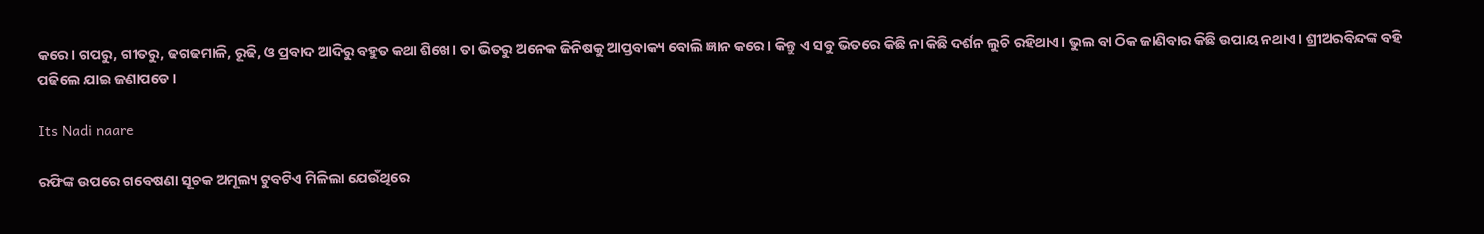କରେ। ଗପରୁ, ଗୀତରୁ, ଢଗଢମାଳି, ରୂଢି, ଓ ପ୍ରବାଦ ଆଦିରୁ ବହୁତ କଥା ଶିଖେ। ତା ଭିତରୁ ଅନେକ ଜିନିଷକୁ ଆପ୍ତବାକ୍ୟ ବୋଲି ଜ୍ଞାନ କରେ। କିନ୍ତୁ ଏ ସବୁ ଭିତରେ କିଛି ନା କିଛି ଦର୍ଶନ ଲୁଚି ରହିଥାଏ। ଭୁଲ ବା ଠିକ ଜାଣିବାର କିଛି ଉପାୟ ନଥାଏ। ଶ୍ରୀଅରବିନ୍ଦଙ୍କ ବହି ପଢିଲେ ଯାଇ ଜଣାପଡେ।

Its Nadi naare

ରଫିଙ୍କ ଉପରେ ଗବେଷଣା ସୂଚକ ଅମୂଲ୍ୟ ଟୁବଟିଏ ମିଳିଲା ଯେଉଁଥିରେ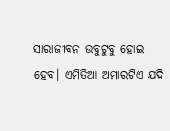ସାରାଜୀବନ ଉବୁଟୁବୁ ହୋଇ ହେବ। ଏମିତିଆ ଅମାରଟିଏ ଯଦି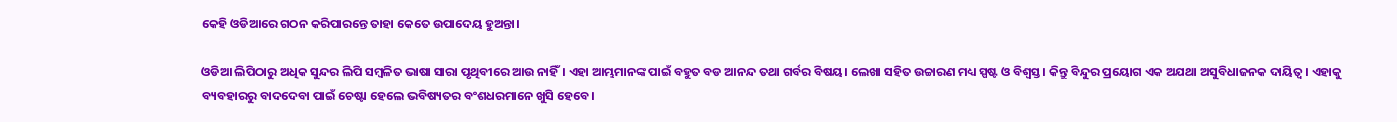କେହି ଓଡିଆରେ ଗଠନ କରିପାରନ୍ତେ ତାହା କେତେ ଉପାଦେୟ ହୁଅନ୍ତା।

ଓଡିଆ ଲିପିଠାରୁ ଅଧିକ ସୁନ୍ଦର ଲିପି ସମ୍ବଳିତ ଭାଷା ସାରା ପୃଥିବୀରେ ଆଉ ନାହିଁ। ଏହା ଆମ୍ଭମାନଙ୍କ ପାଇଁ ବହୁତ ବଡ ଆନନ୍ଦ ତଥା ଗର୍ବର ବିଷୟ। ଲେଖା ସହିତ ଉଚ୍ଚାରଣ ମଧ୍ୟ ସ୍ପଷ୍ଟ ଓ ବିଶ୍ବସ୍ତ। କିନ୍ତୁ ବିନ୍ଦୁର ପ୍ରୟୋଗ ଏକ ଅଯଥା ଅସୁବିଧାଜନକ ଦାୟିତ୍ବ। ଏହାକୁ ବ୍ୟବହାରରୁ ବାଦଦେବା ପାଇଁ ଚେଷ୍ଟା ହେଲେ ଭବିଷ୍ୟତର ବଂଶଧରମାନେ ଖୁସି ହେବେ।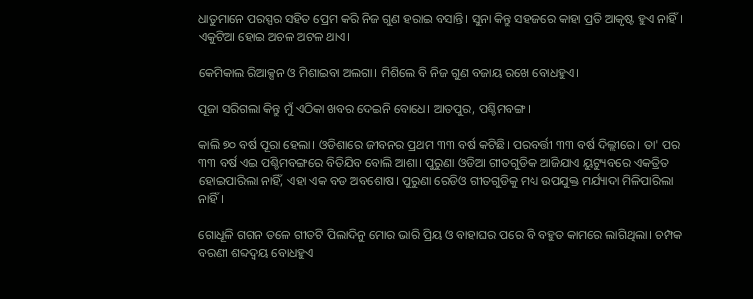ଧାତୁମାନେ ପରସ୍ପର ସହିତ ପ୍ରେମ କରି ନିଜ ଗୁଣ ହରାଇ ବସାନ୍ତି। ସୁନା କିନ୍ତୁ ସହଜରେ କାହା ପ୍ରତି ଆକୃଷ୍ଟ ହୁଏ ନାହିଁ। ଏକୁଟିଆ ହୋଇ ଅଚଳ ଅଟଳ ଥାଏ।

କେମିକାଲ ରିଆକ୍ସନ ଓ ମିଶାଇବା ଅଲଗା। ମିଶିଲେ ବି ନିଜ ଗୁଣ ବଜାୟ ରଖେ ବୋଧହୁଏ।

ପୂଜା ସରିଗଲା କିନ୍ତୁ ମୁଁ ଏଠିକା ଖବର ଦେଇନି ବୋଧେ। ଆତପୁର, ପଶ୍ଚିମବଙ୍ଗ।

କାଲି ୭୦ ବର୍ଷ ପୂରା ହେଲା। ଓଡିଶାରେ ଜୀବନର ପ୍ରଥମ ୩୩ ବର୍ଷ କଟିଛି। ପରବର୍ତ୍ତୀ ୩୩ ବର୍ଷ ଦିଲ୍ଲୀରେ। ତା' ପର ୩୩ ବର୍ଷ ଏଇ ପଶ୍ଚିମବଙ୍ଗରେ ବିତିଯିବ ବୋଲି ଆଶା। ପୁରୁଣା ଓଡିଆ ଗୀତଗୁଡିକ ଆଜିଯାଏ ୟୁଟ୍ୟୁବରେ ଏକତ୍ରିତ ହୋଇପାରିଲା ନାହିଁ, ଏହା ଏକ ବଡ ଅବଶୋଷ। ପୁରୁଣା ରେଡିଓ ଗୀତଗୁଡିକୁ ମଧ୍ୟ ଉପଯୁକ୍ତ ମର୍ଯ୍ୟାଦା ମିଳିପାରିଲା ନାହିଁ।

ଗୋଧୂଳି ଗଗନ ତଳେ ଗୀତଟି ପିଲାଦିନୁ ମୋର ଭାରି ପ୍ରିୟ ଓ ବାହାଘର ପରେ ବି ବହୁତ କାମରେ ଲାଗିଥିଲା। ଚମ୍ପକ ବରଣୀ ଶବ୍ଦଦ୍ଵୟ ବୋଧହୁଏ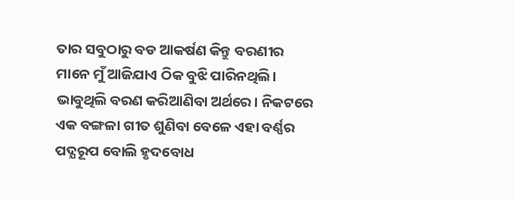ତାର ସବୁଠାରୁ ବଡ ଆକର୍ଷଣ କିନ୍ତୁ ବରଣୀର ମାନେ ମୁଁ ଆଜିଯାଏ ଠିକ ବୁଝି ପାରିନଥିଲି। ଭାବୁଥିଲି ବରଣ କରିଆଣିବା ଅର୍ଥରେ। ନିକଟରେ ଏକ ବଙ୍ଗଳା ଗୀତ ଶୁଣିବା ବେଳେ ଏହା ବର୍ଣ୍ଣର ପଦ୍ଯରୂପ ବୋଲି ହୃଦବୋଧ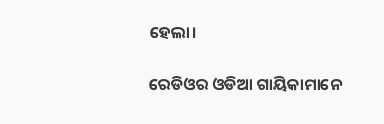ହେଲା।

ରେଡିଓର ଓଡିଆ ଗାୟିକାମାନେ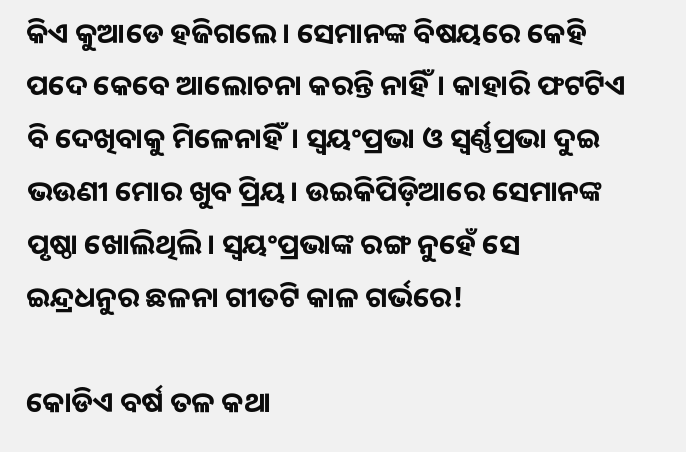କିଏ କୁଆଡେ ହଜିଗଲେ। ସେମାନଙ୍କ ବିଷୟରେ କେହି ପଦେ କେବେ ଆଲୋଚନା କରନ୍ତି ନାହିଁ। କାହାରି ଫଟଟିଏ ବି ଦେଖିବାକୁ ମିଳେନାହିଁ। ସ୍ବୟଂପ୍ରଭା ଓ ସ୍ବର୍ଣ୍ଣପ୍ରଭା ଦୁଇ ଭଉଣୀ ମୋର ଖୁବ ପ୍ରିୟ। ଉଇକିପିଡ଼ିଆରେ ସେମାନଙ୍କ ପୃଷ୍ଠା ଖୋଲିଥିଲି। ସ୍ବୟଂପ୍ରଭାଙ୍କ ରଙ୍ଗ ନୁହେଁ ସେ ଇନ୍ଦ୍ରଧନୁର ଛଳନା ଗୀତଟି କାଳ ଗର୍ଭରେ!

କୋଡିଏ ବର୍ଷ ତଳ କଥା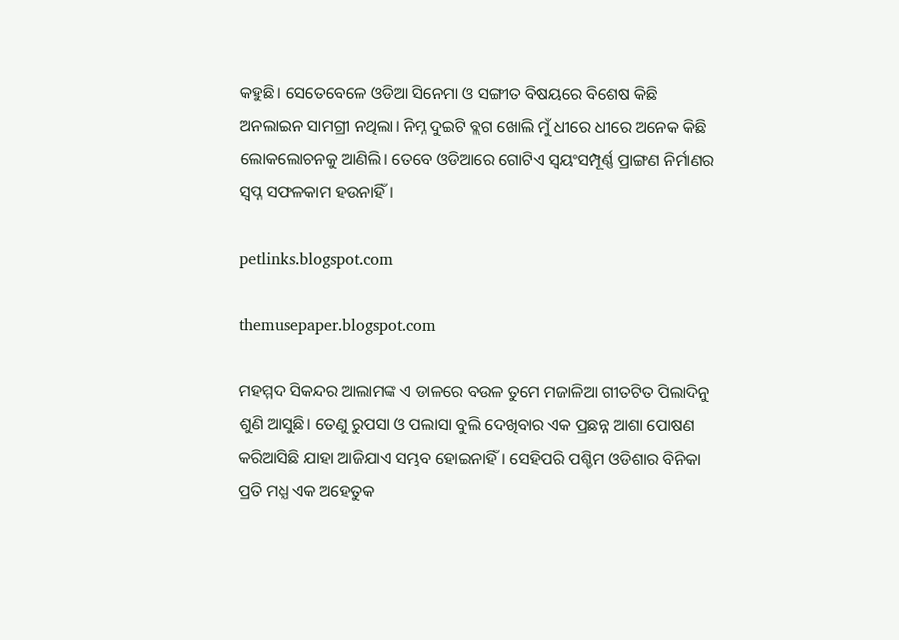କହୁଛି। ସେତେବେଳେ ଓଡିଆ ସିନେମା ଓ ସଙ୍ଗୀତ ବିଷୟରେ ବିଶେଷ କିଛି ଅନଲାଇନ ସାମଗ୍ରୀ ନଥିଲା। ନିମ୍ନ ଦୁଇଟି ବ୍ଲଗ ଖୋଲି ମୁଁ ଧୀରେ ଧୀରେ ଅନେକ କିଛି ଲୋକଲୋଚନକୁ ଆଣିଲି। ତେବେ ଓଡିଆରେ ଗୋଟିଏ ସ୍ବୟଂସମ୍ପୂର୍ଣ୍ଣ ପ୍ରାଙ୍ଗଣ ନିର୍ମାଣର ସ୍ବପ୍ନ ସଫଳକାମ ହଉନାହିଁ।

petlinks.blogspot.com

themusepaper.blogspot.com

ମହମ୍ମଦ ସିକନ୍ଦର ଆଲାମଙ୍କ ଏ ଡାଳରେ ବଉଳ ତୁମେ ମଜାଳିଆ ଗୀତଟିତ ପିଲାଦିନୁ ଶୁଣି ଆସୁଛି। ତେଣୁ ରୁପସା ଓ ପଲାସା ବୁଲି ଦେଖିବାର ଏକ ପ୍ରଛନ୍ନ ଆଶା ପୋଷଣ କରିଆସିଛି ଯାହା ଆଜିଯାଏ ସମ୍ଭବ ହୋଇନାହିଁ। ସେହିପରି ପଶ୍ଚିମ ଓଡିଶାର ବିନିକା ପ୍ରତି ମଧ୍ଯ ଏକ ଅହେତୁକ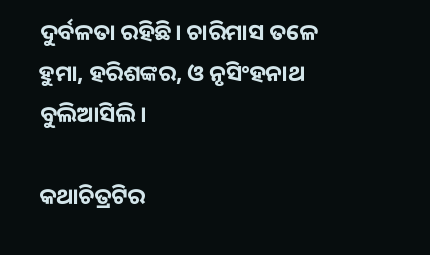ଦୁର୍ବଳତା ରହିଛି। ଚାରିମାସ ତଳେ ହୁମା, ହରିଶଙ୍କର, ଓ ନୃସିଂହନାଥ ବୁଲିଆସିଲି।

କଥାଚିତ୍ରଟିର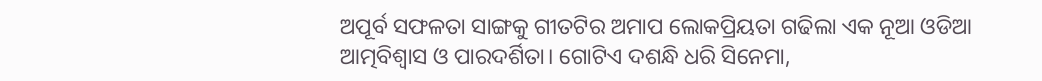ଅପୂର୍ବ ସଫଳତା ସାଙ୍ଗକୁ ଗୀତଟିର ଅମାପ ଲୋକପ୍ରିୟତା ଗଢିଲା ଏକ ନୂଆ ଓଡିଆ ଆତ୍ମବିଶ୍ୱାସ ଓ ପାରଦର୍ଶିତା। ଗୋଟିଏ ଦଶନ୍ଧି ଧରି ସିନେମା,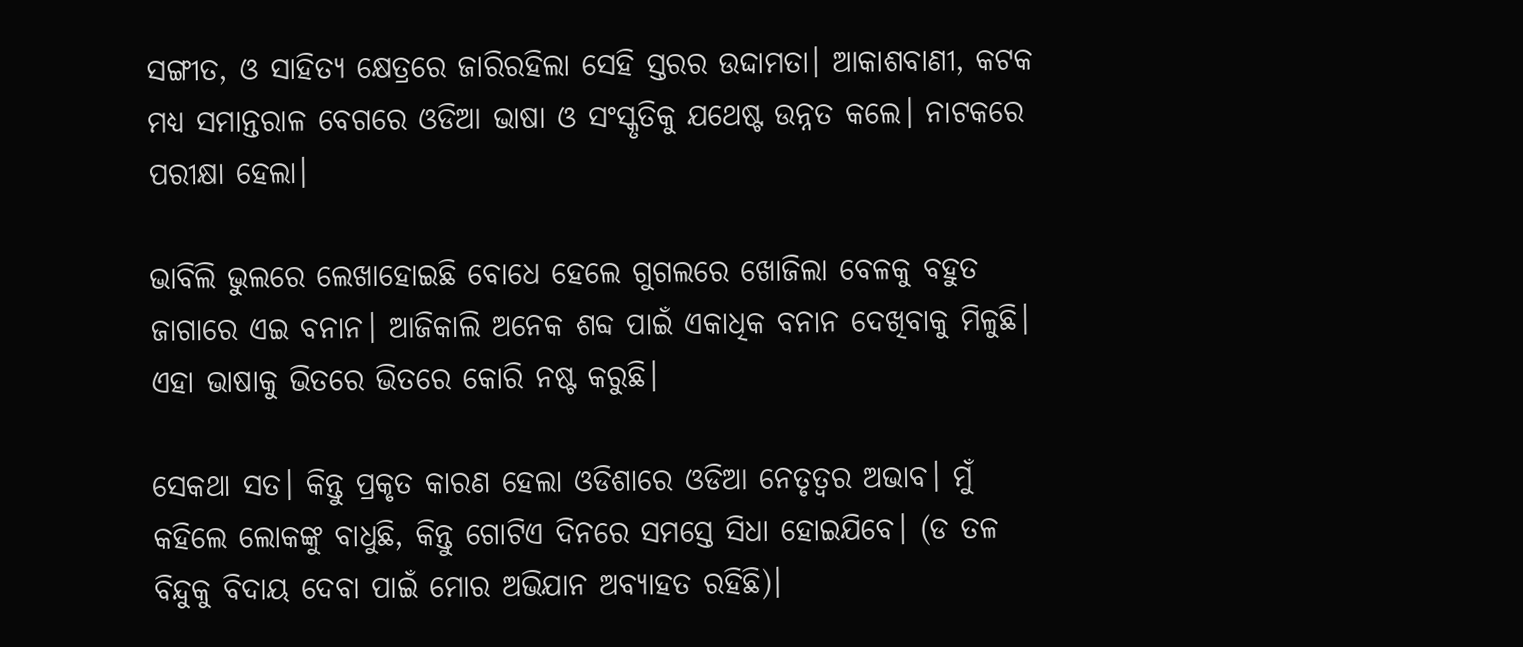ସଙ୍ଗୀତ, ଓ ସାହିତ୍ୟ କ୍ଷେତ୍ରରେ ଜାରିରହିଲା ସେହି ସ୍ତରର ଉଦ୍ଦାମତା। ଆକାଶବାଣୀ, କଟକ ମଧ୍ୟ ସମାନ୍ତରାଳ ବେଗରେ ଓଡିଆ ଭାଷା ଓ ସଂସ୍କୃତିକୁ ଯଥେଷ୍ଟ ଉନ୍ନତ କଲେ। ନାଟକରେ ପରୀକ୍ଷା ହେଲା।

ଭାବିଲି ଭୁଲରେ ଲେଖାହୋଇଛି ବୋଧେ ହେଲେ ଗୁଗଲରେ ଖୋଜିଲା ବେଳକୁ ବହୁତ ଜାଗାରେ ଏଇ ବନାନ। ଆଜିକାଲି ଅନେକ ଶବ୍ଦ ପାଇଁ ଏକାଧିକ ବନାନ ଦେଖିବାକୁ ମିଳୁଛି। ଏହା ଭାଷାକୁ ଭିତରେ ଭିତରେ କୋରି ନଷ୍ଟ କରୁଛି।

ସେକଥା ସତ। କିନ୍ତୁ ପ୍ରକୃତ କାରଣ ହେଲା ଓଡିଶାରେ ଓଡିଆ ନେତୃତ୍ବର ଅଭାବ। ମୁଁ କହିଲେ ଲୋକଙ୍କୁ ବାଧୁଛି, କିନ୍ତୁ ଗୋଟିଏ ଦିନରେ ସମସ୍ତେ ସିଧା ହୋଇଯିବେ। (ଡ ତଳ ବିନ୍ଦୁକୁ ବିଦାୟ ଦେବା ପାଇଁ ମୋର ଅଭିଯାନ ଅବ୍ୟାହତ ରହିଛି)।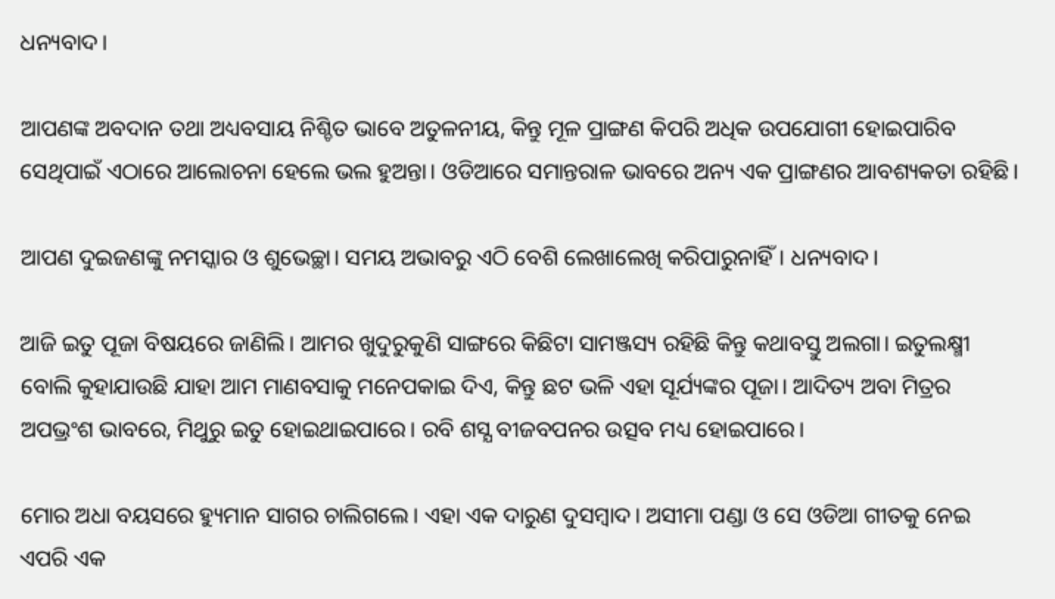ଧନ୍ୟବାଦ।

ଆପଣଙ୍କ ଅବଦାନ ତଥା ଅଧ୍ୟବସାୟ ନିଶ୍ଚିତ ଭାବେ ଅତୁଳନୀୟ, କିନ୍ତୁ ମୂଳ ପ୍ରାଙ୍ଗଣ କିପରି ଅଧିକ ଉପଯୋଗୀ ହୋଇପାରିବ ସେଥିପାଇଁ ଏଠାରେ ଆଲୋଚନା ହେଲେ ଭଲ ହୁଅନ୍ତା। ଓଡିଆରେ ସମାନ୍ତରାଳ ଭାବରେ ଅନ୍ୟ ଏକ ପ୍ରାଙ୍ଗଣର ଆବଶ୍ୟକତା ରହିଛି।

ଆପଣ ଦୁଇଜଣଙ୍କୁ ନମସ୍କାର ଓ ଶୁଭେଚ୍ଛା। ସମୟ ଅଭାବରୁ ଏଠି ବେଶି ଲେଖାଲେଖି କରିପାରୁନାହିଁ। ଧନ୍ୟବାଦ।

ଆଜି ଇତୁ ପୂଜା ବିଷୟରେ ଜାଣିଲି। ଆମର ଖୁଦୁରୁକୁଣି ସାଙ୍ଗରେ କିଛିଟା ସାମଞ୍ଜସ୍ୟ ରହିଛି କିନ୍ତୁ କଥାବସ୍ତୁ ଅଲଗା। ଇତୁଲକ୍ଷ୍ମୀ ବୋଲି କୁହାଯାଉଛି ଯାହା ଆମ ମାଣବସାକୁ ମନେପକାଇ ଦିଏ, କିନ୍ତୁ ଛଟ ଭଳି ଏହା ସୂର୍ଯ୍ୟଙ୍କର ପୂଜା। ଆଦିତ୍ୟ ଅବା ମିତ୍ରର ଅପଭ୍ରଂଶ ଭାବରେ, ମିଥୁରୁ ଇତୁ ହୋଇଥାଇପାରେ। ରବି ଶସ୍ଯ ବୀଜବପନର ଉତ୍ସବ ମଧ୍ୟ ହୋଇପାରେ।

ମୋର ଅଧା ବୟସରେ ହ୍ୟୁମାନ ସାଗର ଚାଲିଗଲେ। ଏହା ଏକ ଦାରୁଣ ଦୁସମ୍ବାଦ। ଅସୀମା ପଣ୍ଡା ଓ ସେ ଓଡିଆ ଗୀତକୁ ନେଇ ଏପରି ଏକ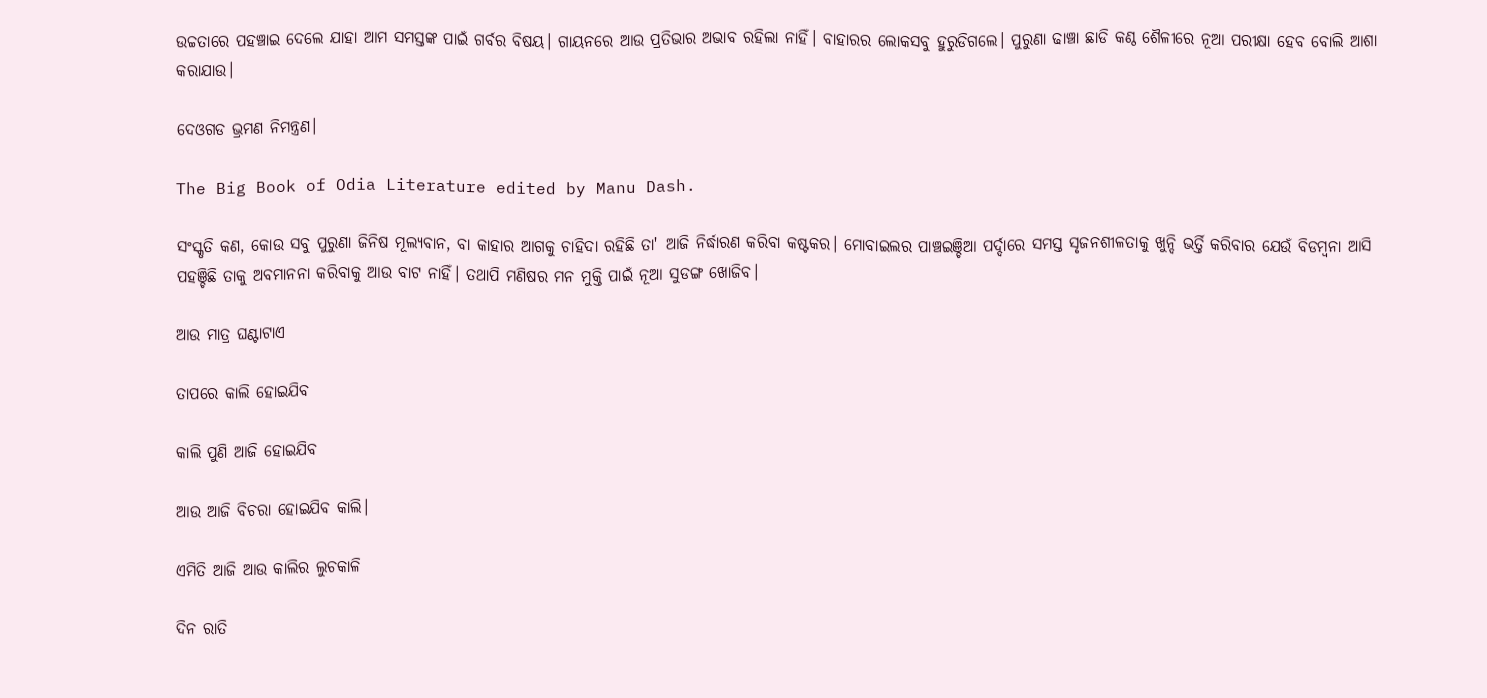ଉଚ୍ଚତାରେ ପହଞ୍ଚାଇ ଦେଲେ ଯାହା ଆମ ସମସ୍ତଙ୍କ ପାଇଁ ଗର୍ବର ବିଷୟ। ଗାୟନରେ ଆଉ ପ୍ରତିଭାର ଅଭାବ ରହିଲା ନାହିଁ। ବାହାରର ଲୋକସବୁ ହୁରୁଡିଗଲେ। ପୁରୁଣା ଢାଞ୍ଚା ଛାଡି କଣ୍ଠ ଶୈଳୀରେ ନୂଆ ପରୀକ୍ଷା ହେବ ବୋଲି ଆଶା କରାଯାଉ।

ଦେଓଗଡ ଭ୍ରମଣ ନିମନ୍ତ୍ରଣ।

The Big Book of Odia Literature edited by Manu Dash.

ସଂସ୍କୃତି କଣ, କୋଉ ସବୁ ପୁରୁଣା ଜିନିଷ ମୂଲ୍ୟବାନ, ବା କାହାର ଆଗକୁ ଚାହିଦା ରହିଛି ତା' ଆଜି ନିର୍ଦ୍ଧାରଣ କରିବା କଷ୍ଟକର। ମୋବାଇଲର ପାଞ୍ଚଇଞ୍ଚିଆ ପର୍ଦ୍ଦାରେ ସମସ୍ତ ସୃଜନଶୀଳତାକୁ ଖୁନ୍ଦି ଭର୍ତ୍ତି କରିବାର ଯେଉଁ ବିଡମ୍ବନା ଆସି ପହଞ୍ଚିଛି ତାକୁ ଅବମାନନା କରିବାକୁ ଆଉ ବାଟ ନାହିଁ। ତଥାପି ମଣିଷର ମନ ମୁକ୍ତି ପାଇଁ ନୂଆ ସୁଡଙ୍ଗ ଖୋଜିବ।

ଆଉ ମାତ୍ର ଘଣ୍ଟାଟାଏ

ତାପରେ କାଲି ହୋଇଯିବ

କାଲି ପୁଣି ଆଜି ହୋଇଯିବ

ଆଉ ଆଜି ବିଚରା ହୋଇଯିବ କାଲି।

ଏମିତି ଆଜି ଆଉ କାଲିର ଲୁଚକାଳି

ଦିନ ରାତି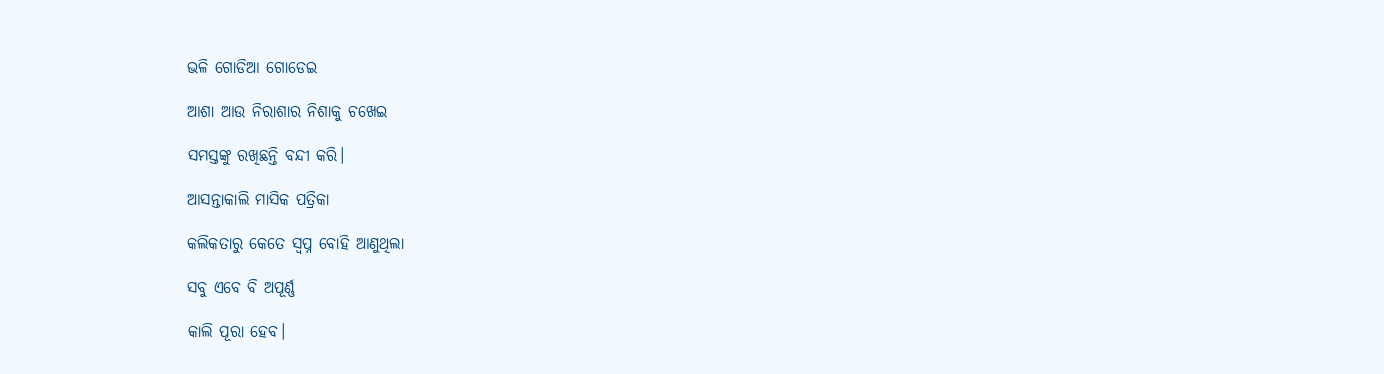ଭଳି ଗୋଡିଆ ଗୋଡେଇ

ଆଶା ଆଉ ନିରାଶାର ନିଶାକୁ ଚଖେଇ

ସମସ୍ତଙ୍କୁ ରଖିଛନ୍ତି ବନ୍ଦୀ କରି।

ଆସନ୍ତାକାଲି ମାସିକ ପତ୍ରିକା

କଲିକତାରୁ କେତେ ସ୍ବପ୍ନ ବୋହି ଆଣୁଥିଲା

ସବୁ ଏବେ ବି ଅପୂର୍ଣ୍ଣ

କାଲି ପୂରା ହେବ।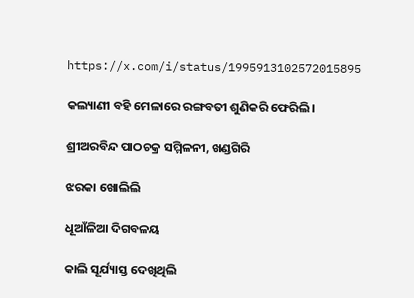https://x.com/i/status/1995913102572015895

କଲ୍ୟାଣୀ ବହି ମେଳାରେ ରଙ୍ଗବତୀ ଶୁଣିକରି ଫେରିଲି।

ଶ୍ରୀଅରବିନ୍ଦ ପାଠଚକ୍ର ସମ୍ମିଳନୀ, ଖଣ୍ଡଗିରି

ଝରକା ଖୋଲିଲି

ଧୂଆଁଳିଆ ଦିଗବଳୟ

କାଲି ସୂର୍ଯ୍ୟାସ୍ତ ଦେଖିଥିଲି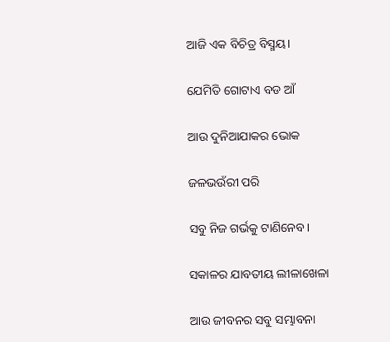ଆଜି ଏକ ବିଚିତ୍ର ବିସ୍ମୟ।

ଯେମିତି ଗୋଟାଏ ବଡ ଆଁ

ଆଉ ଦୁନିଆଯାକର ଭୋକ

ଜଳଭଉଁରୀ ପରି

ସବୁ ନିଜ ଗର୍ଭକୁ ଟାଣିନେବ।

ସକାଳର ଯାବତୀୟ ଲୀଳାଖେଳା

ଆଉ ଜୀବନର ସବୁ ସମ୍ଭାବନା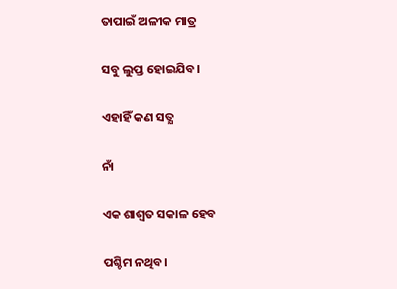ତାପାଇଁ ଅଳୀକ ମାତ୍ର

ସବୁ ଲୁପ୍ତ ହୋଇଯିବ।

ଏହାହିଁ କଣ ସତ୍ଯ

ନାଁ

ଏକ ଶାଶ୍ଵତ ସକାଳ ହେବ

ପଶ୍ଚିମ ନଥିବ।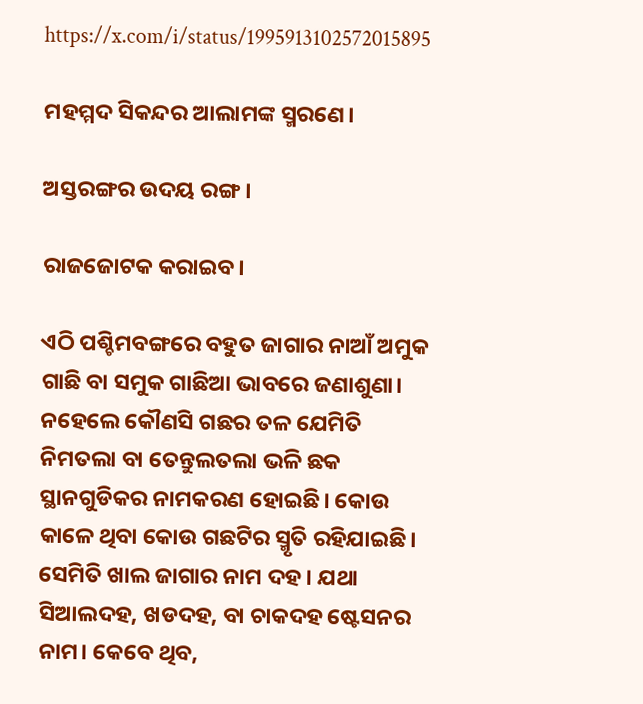https://x.com/i/status/1995913102572015895

ମହମ୍ମଦ ସିକନ୍ଦର ଆଲାମଙ୍କ ସ୍ମରଣେ।

ଅସ୍ତରଙ୍ଗର ଉଦୟ ରଙ୍ଗ।

ରାଜଜୋଟକ କରାଇବ।

ଏଠି ପଶ୍ଚିମବଙ୍ଗରେ ବହୁତ ଜାଗାର ନାଆଁ ଅମୁକ ଗାଛି ବା ସମୁକ ଗାଛିଆ ଭାବରେ ଜଣାଶୁଣା। ନହେଲେ କୌଣସି ଗଛର ତଳ ଯେମିତି ନିମତଲା ବା ତେନ୍ତୁଲତଲା ଭଳି ଛକ ସ୍ଥାନଗୁଡିକର ନାମକରଣ ହୋଇଛି। କୋଉ କାଳେ ଥିବା କୋଉ ଗଛଟିର ସ୍ମୃତି ରହିଯାଇଛି। ସେମିତି ଖାଲ ଜାଗାର ନାମ ଦହ। ଯଥା ସିଆଲଦହ, ଖଡଦହ, ବା ଚାକଦହ ଷ୍ଟେସନର ନାମ। କେବେ ଥିବ,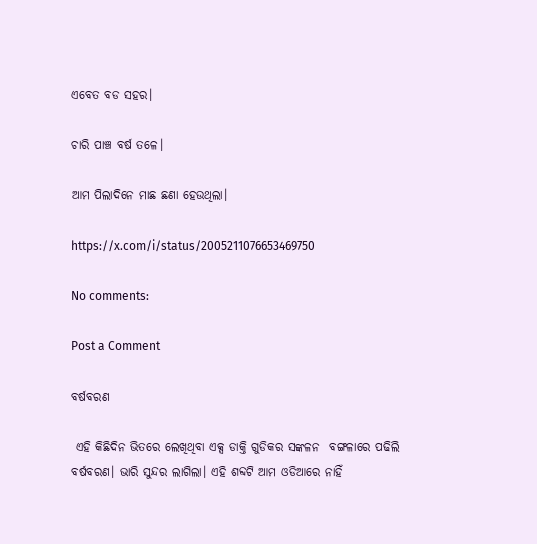ଏବେତ ବଡ ସହର।

ଚାରି ପାଞ୍ଚ ବର୍ଷ ତଳେ।

ଆମ ପିଲାଦିନେ ମାଛ ଛଣା ହେଉଥିଲା।

https://x.com/i/status/2005211076653469750

No comments:

Post a Comment

ବର୍ଷବରଣ

 ଏହି କିଛିଦିନ ଭିତରେ ଲେଖିଥିବା ଏକ୍ସ ଡାକ୍ତି ଗୁଡିକର ସଙ୍କଳନ  ବଙ୍ଗଳାରେ ପଢିଲି ବର୍ଷବରଣ। ଭାରି ସୁନ୍ଦର ଲାଗିଲା। ଏହି ଶବ୍ଦଟି ଆମ ଓଡିଆରେ ନାହିଁ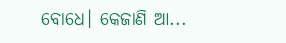ବୋଧେ। କେଜାଣି ଆ...